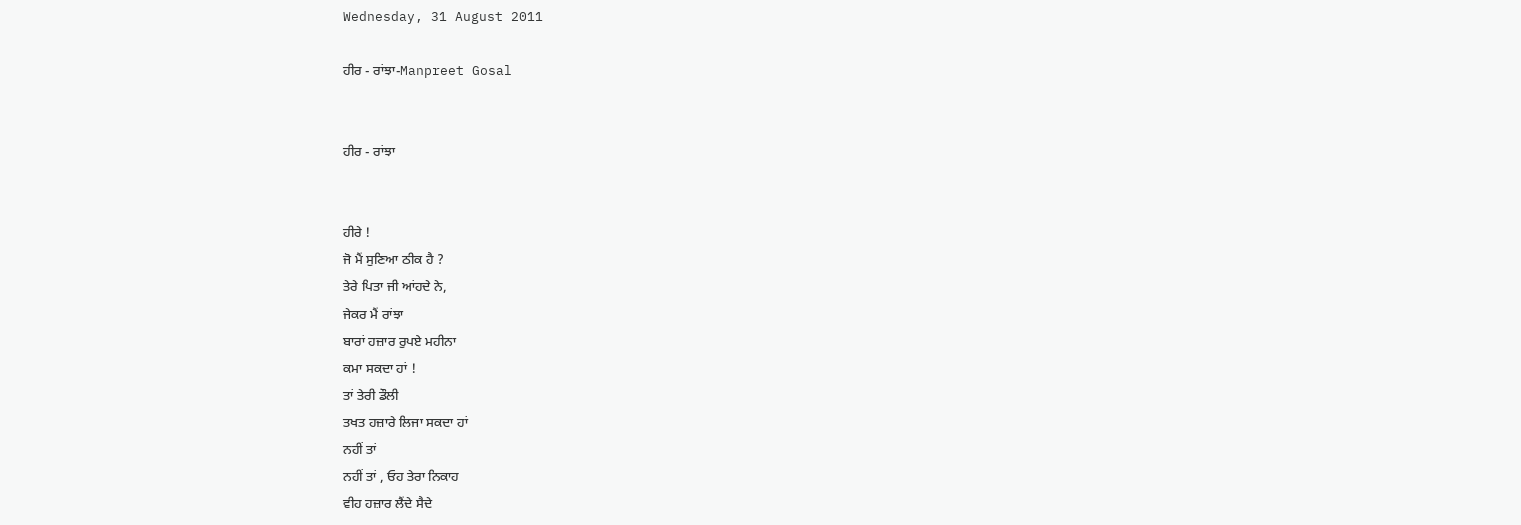Wednesday, 31 August 2011

ਹੀਰ - ਰਾਂਝਾ-Manpreet Gosal


ਹੀਰ - ਰਾਂਝਾ


ਹੀਰੇ !
ਜੋ ਮੈਂ ਸੁਣਿਆ ਠੀਕ ਹੈ ?
ਤੇਰੇ ਪਿਤਾ ਜੀ ਆਂਹਦੇ ਨੇ,
ਜੇਕਰ ਮੈਂ ਰਾਂਝਾ
ਬਾਰਾਂ ਹਜ਼ਾਰ ਰੁਪਏ ਮਹੀਨਾ
ਕਮਾ ਸਕਦਾ ਹਾਂ !
ਤਾਂ ਤੇਰੀ ਡੌਲੀ
ਤਖਤ ਹਜ਼ਾਰੇ ਲਿਜਾ ਸਕਦਾ ਹਾਂ
ਨਹੀਂ ਤਾਂ
ਨਹੀਂ ਤਾਂ , ਓਹ ਤੇਰਾ ਨਿਕਾਹ
ਵੀਹ ਹਜ਼ਾਰ ਲੈਂਦੇ ਸੈਦੇ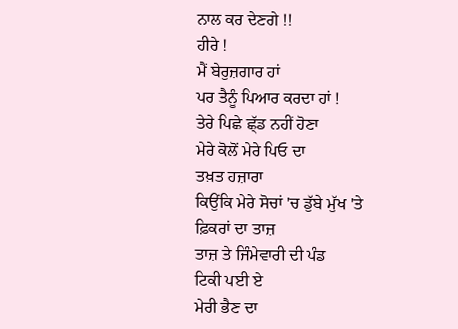ਨਾਲ ਕਰ ਦੇਣਗੇ !!
ਹੀਰੇ !
ਮੈਂ ਬੇਰੁਜ਼ਗਾਰ ਹਾਂ
ਪਰ ਤੈਨੂੰ ਪਿਆਰ ਕਰਦਾ ਹਾਂ !
ਤੇਰੇ ਪਿਛੇ ਛ੍ੱਡ ਨਹੀਂ ਹੋਣਾ
ਮੇਰੇ ਕੋਲੋਂ ਮੇਰੇ ਪਿਓ ਦਾ
ਤਖ਼ਤ ਹਜ਼ਾਰਾ
ਕਿਉਂਕਿ ਮੇਰੇ ਸੋਚਾਂ 'ਚ ਡੁੱਬੇ ਮੁੱਖ 'ਤੇ
ਫ਼ਿਕਰਾਂ ਦਾ ਤਾਜ਼
ਤਾਜ਼ ਤੇ ਜਿੰਮੇਵਾਰੀ ਦੀ ਪੰਡ
ਟਿਕੀ ਪਈ ਏ
ਮੇਰੀ ਭੈਣ ਦਾ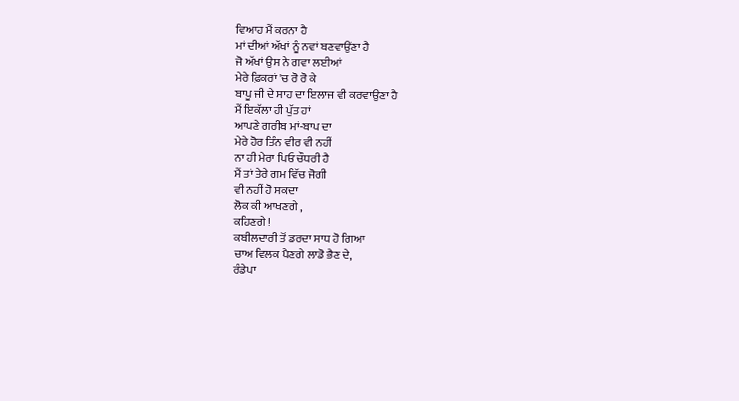ਵਿਆਹ ਮੈਂ ਕਰਨਾ ਹੈ
ਮਾਂ ਦੀਆਂ ਅੱਖਾਂ ਨੂੰ ਨਵਾਂ ਬਣਵਾਉਂਣਾ ਹੈ
ਜੋ ਅੱਖਾਂ ਉਸ ਨੇ ਗਵਾ ਲਈਆਂ
ਮੇਰੇ ਫ਼ਿਕਰਾਂ 'ਚ ਰੋ ਰੋ ਕੇ
ਬਾਪੂ ਜੀ ਦੇ ਸਾਹ ਦਾ ਇਲਾਜ ਵੀ ਕਰਵਾਉਣਾ ਹੈ
ਮੈਂ ਇਕੱਲਾ ਹੀ ਪੁੱਤ ਹਾਂ
ਆਪਣੇ ਗਰੀਬ ਮਾਂ-ਬਾਪ ਦਾ
ਮੇਰੇ ਹੋਰ ਤਿੰਨ ਵੀਰ ਵੀ ਨਹੀਂ
ਨਾ ਹੀ ਮੇਰਾ ਪਿਓ ਚੌਧਰੀ ਹੈ
ਮੈਂ ਤਾਂ ਤੇਰੇ ਗਮ ਵਿੱਚ ਜੋਗੀ
ਵੀ ਨਹੀਂ ਹੋ ਸਕਦਾ
ਲੋਕ ਕੀ ਆਖਣਗੇ ,
ਕਹਿਣਗੇ !
ਕਬੀਲਦਾਰੀ ਤੋਂ ਡਰਦਾ ਸਾਧ ਹੋ ਗਿਆ
ਚਾਅ ਵਿਲਕ ਪੈਣਗੇ ਲਾਡੋ ਭੈਣ ਦੇ,
ਰੰਡੇਪਾ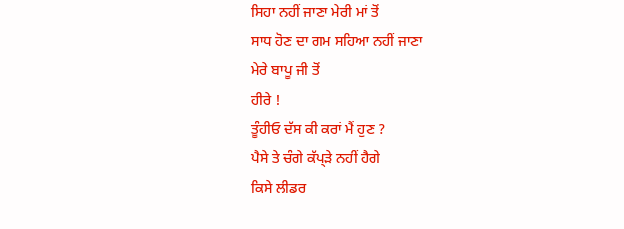ਸਿਹਾ ਨਹੀਂ ਜਾਣਾ ਮੇਰੀ ਮਾਂ ਤੋਂ
ਸਾਧ ਹੋਣ ਦਾ ਗਮ ਸਹਿਆ ਨਹੀਂ ਜਾਣਾ
ਮੇਰੇ ਬਾਪੂ ਜੀ ਤੋਂ
ਹੀਰੇ !
ਤੂੰਹੀਓ ਦੱਸ ਕੀ ਕਰਾਂ ਮੈਂ ਹੁਣ ?
ਪੈਸੇ ਤੇ ਚੰਗੇ ਕੱਪ੍ੜੇ ਨਹੀਂ ਹੈਗੇ
ਕਿਸੇ ਲੀਡਰ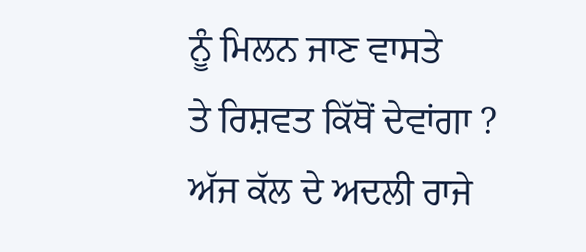ਨੂੰ ਮਿਲਨ ਜਾਣ ਵਾਸਤੇ
ਤੇ ਰਿਸ਼ਵਤ ਕਿੱਥੋਂ ਦੇਵਾਂਗਾ ?
ਅੱਜ ਕੱਲ ਦੇ ਅਦਲੀ ਰਾਜੇ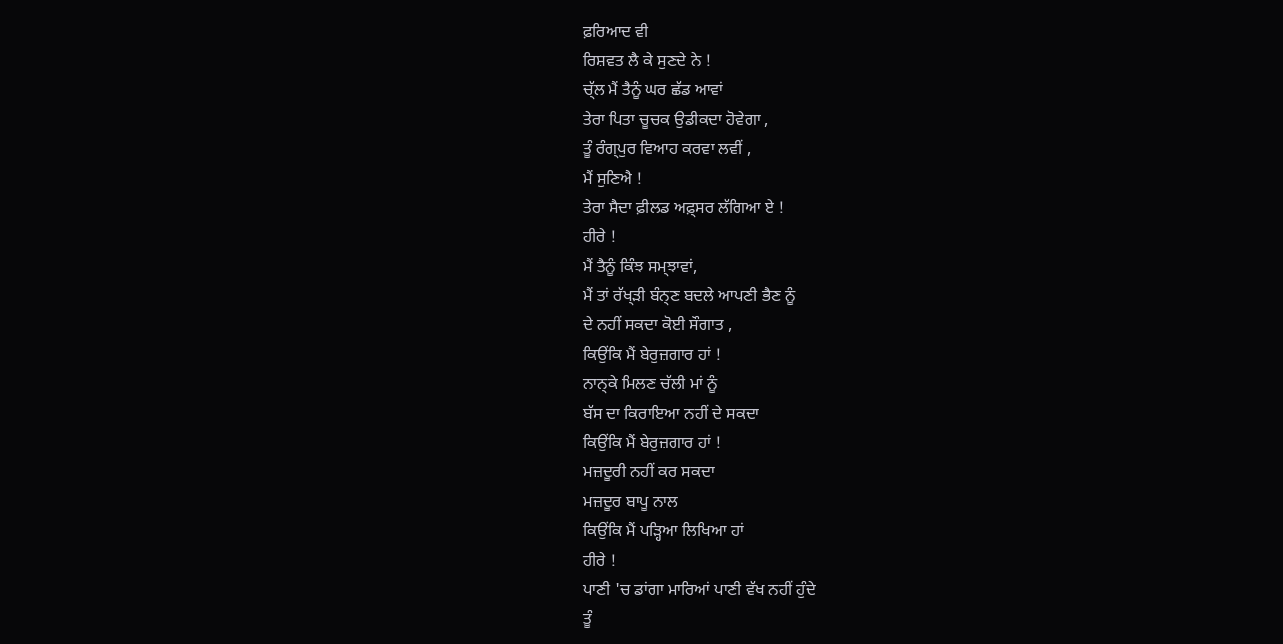ਫ਼ਰਿਆਦ ਵੀ
ਰਿਸ਼ਵਤ ਲੈ ਕੇ ਸੁਣਦੇ ਨੇ !
ਚ੍ੱਲ ਮੈਂ ਤੈਨੂੰ ਘਰ ਛੱਡ ਆਵਾਂ
ਤੇਰਾ ਪਿਤਾ ਚੂਚਕ ਉਡੀਕਦਾ ਹੋਵੇਗਾ ,
ਤੂੰ ਰੰਗ੍ਪੁਰ ਵਿਆਹ ਕਰਵਾ ਲਵੀਂ ,
ਮੈਂ ਸੁਣਿਐ !
ਤੇਰਾ ਸੈਦਾ ਫ਼ੀਲਡ ਅਫ਼੍ਸਰ ਲੱਗਿਆ ਏ !
ਹੀਰੇ !
ਮੈਂ ਤੈਨੂੰ ਕਿੰਝ ਸਮ੍ਝਾਵਾਂ,
ਮੈਂ ਤਾਂ ਰੱਖ੍ੜੀ ਬੰਨ੍ਣ ਬਦਲੇ ਆਪਣੀ ਭੈਣ ਨੂੰ
ਦੇ ਨਹੀਂ ਸਕਦਾ ਕੋਈ ਸੌਗਾਤ ,
ਕਿਉਂਕਿ ਮੈਂ ਬੇਰੁਜ਼ਗਾਰ ਹਾਂ !
ਨਾਨ੍ਕੇ ਮਿਲਣ ਚੱਲੀ ਮਾਂ ਨੂੰ
ਬੱਸ ਦਾ ਕਿਰਾਇਆ ਨਹੀਂ ਦੇ ਸਕਦਾ
ਕਿਉਂਕਿ ਮੈਂ ਬੇਰੁਜ਼ਗਾਰ ਹਾਂ !
ਮਜ਼ਦੂਰੀ ਨਹੀਂ ਕਰ ਸਕਦਾ
ਮਜ਼ਦੂਰ ਬਾਪੂ ਨਾਲ
ਕਿਉਂਕਿ ਮੈਂ ਪੜ੍ਹਿਆ ਲਿਖਿਆ ਹਾਂ
ਹੀਰੇ !
ਪਾਣੀ 'ਚ ਡਾਂਗਾ ਮਾਰਿਆਂ ਪਾਣੀ ਵੱਖ ਨਹੀਂ ਹੁੰਦੇ
ਤੂੰ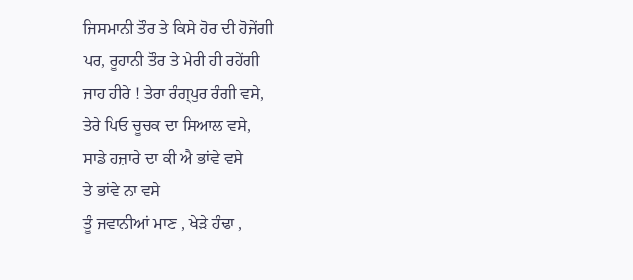ਜਿਸਮਾਨੀ ਤੌਰ ਤੇ ਕਿਸੇ ਹੋਰ ਦੀ ਹੋਜੇਂਗੀ
ਪਰ, ਰੂਹਾਨੀ ਤੌਰ ਤੇ ਮੇਰੀ ਹੀ ਰਹੇਂਗੀ
ਜਾਹ ਹੀਰੇ ! ਤੇਰਾ ਰੰਗ੍ਪੁਰ ਰੰਗੀ ਵਸੇ,
ਤੇਰੇ ਪਿਓ ਚੂਚਕ ਦਾ ਸਿਆਲ ਵਸੇ,
ਸਾਡੇ ਹਜ਼ਾਰੇ ਦਾ ਕੀ ਐ ਭਾਂਵੇ ਵਸੇ
ਤੇ ਭਾਂਵੇ ਨਾ ਵਸੇ
ਤੂੰ ਜਵਾਨੀਆਂ ਮਾਣ , ਖੇੜੇ ਹੰਢਾ ,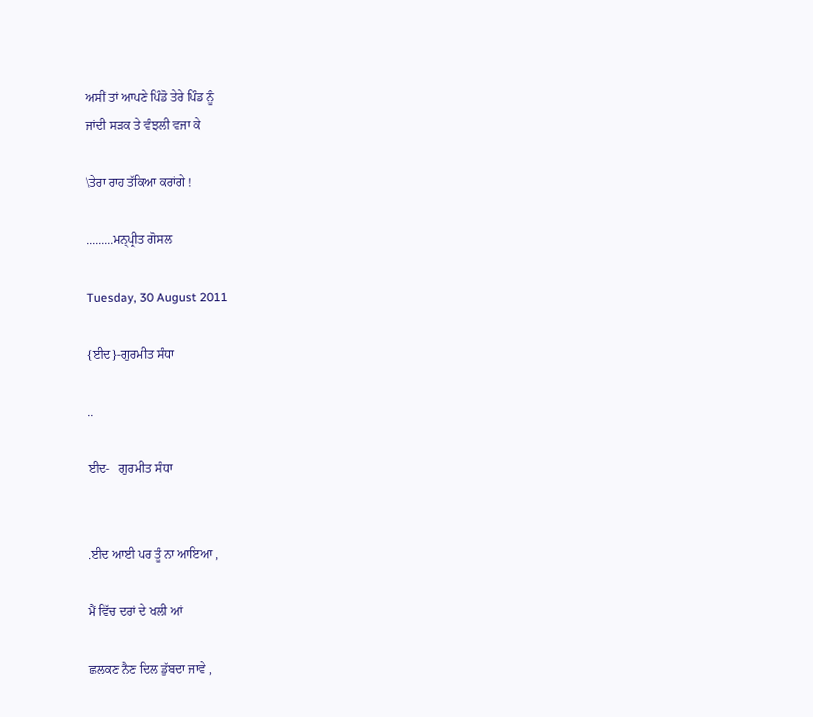ਅਸੀਂ ਤਾਂ ਆਪਣੇ ਪਿੰਡੋ ਤੇਰੇ ਪਿੰਡ ਨੂੰ
ਜਾਂਦੀ ਸੜਕ ਤੇ ਵੰਝਲੀ ਵਜਾ ਕੇ

\ਤੇਰਾ ਰਾਹ ਤੱਕਿਆ ਕਰਾਂਗੇ !

.........ਮਨ੍ਪ੍ਰੀਤ ਗੋਸਲ

Tuesday, 30 August 2011

{ਈਦ}-ਗੁਰਮੀਤ ਸੰਧਾ

..

ਈਦ-   ਗੁਰਮੀਤ ਸੰਧਾ


.ਈਦ ਆਈ ਪਰ ਤੂੰ ਨਾ ਆਇਆ ,

ਮੈਂ ਵਿੱਚ ਦਰਾਂ ਦੇ ਖਲੀ ਆਂ

ਛਲਕਣ ਨੈਣ ਦਿਲ ਡੁੱਬਦਾ ਜਾਵੇ ,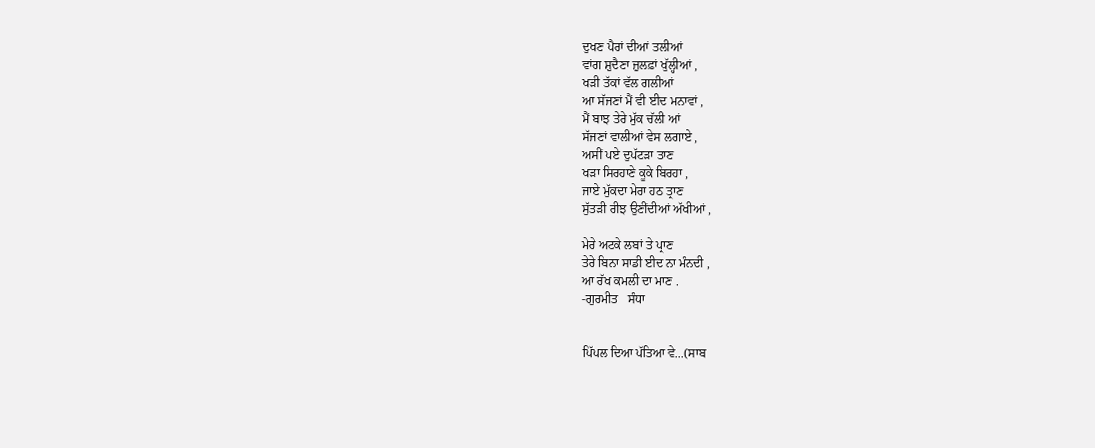ਦੁਖਣ ਪੈਰਾਂ ਦੀਆਂ ਤਲੀਆਂ
ਵਾਂਗ ਸ਼ੁਦੈਣਾ ਜ਼ੁਲਫ਼ਾਂ ਖੁੱਲ੍ਹੀਆਂ ,
ਖੜੀ ਤੱਕਾਂ ਵੱਲ ਗਲੀਆਂ
ਆ ਸੱਜਣਾਂ ਮੈਂ ਵੀ ਈਦ ਮਨਾਵਾਂ ,
ਮੈਂ ਬਾਝ ਤੇਰੇ ਮੁੱਕ ਚੱਲੀ ਆਂ
ਸੱਜਣਾਂ ਵਾਲੀਆਂ ਵੇਸ ਲਗਾਏ ,
ਅਸੀਂ ਪਏ ਦੁਪੱਟੜਾ ਤਾਣ
ਖੜਾ ਸਿਰਹਾਣੇ ਕੂਕੇ ਬਿਰਹਾ ,
ਜਾਏ ਮੁੱਕਦਾ ਮੇਰਾ ਹਠ ਤ੍ਰਾਣ
ਸੁੱਤੜੀ ਰੀਝ ਉਣੀਂਦੀਆਂ ਅੱਖੀਆਂ ,

ਮੇਰੇ ਅਟਕੇ ਲਬਾਂ ਤੇ ਪ੍ਰਾਣ
ਤੇਰੇ ਬਿਨਾ ਸਾਡੀ ਈਦ ਨਾ ਮੰਨਦੀ ,
ਆ ਰੱਖ ਕਮਲੀ ਦਾ ਮਾਣ .
-ਗੁਰਮੀਤ   ਸੰਧਾ


ਪਿੱਪਲ ਦਿਆ ਪੱਤਿਆ ਵੇ...(ਸਾਬ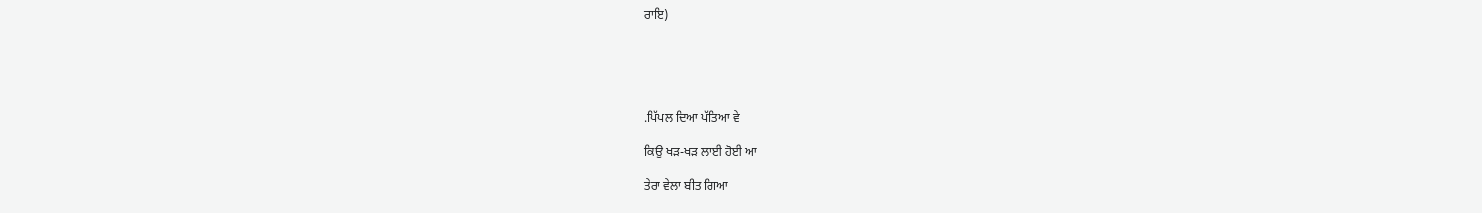ਰਾਇ)





.ਪਿੱਪਲ ਦਿਆ ਪੱਤਿਆ ਵੇ

ਕਿਉ ਖੜ-ਖੜ ਲਾਈ ਹੋਈ ਆ

ਤੇਰਾ ਵੇਲਾ ਬੀਤ ਗਿਆ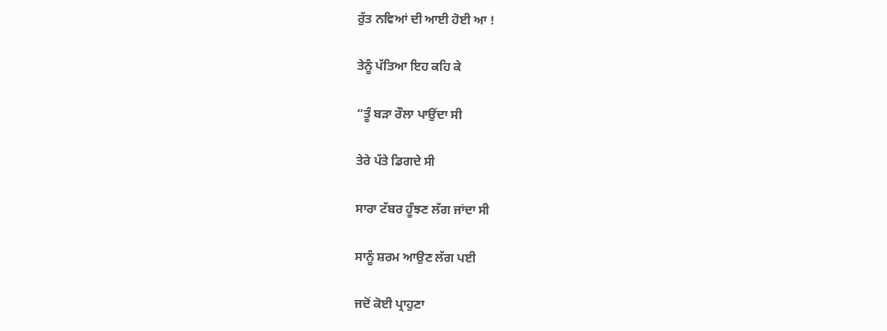ਰੁੱਤ ਨਵਿਆਂ ਦੀ ਆਈ ਹੋਈ ਆ !

ਤੇਨੂੰ ਪੱਤਿਆ ਇਹ ਕਹਿ ਕੇ

“ਤੂੰ ਬੜਾ ਰੌਲਾ ਪਾਉਂਦਾ ਸੀ

ਤੇਰੇ ਪੱਤੇ ਡਿਗਦੇ ਸੀ

ਸਾਰਾ ਟੱਬਰ ਹੂੰਝਣ ਲੱਗ ਜਾਂਦਾ ਸੀ

ਸਾਨੂੰ ਸ਼ਰਮ ਆਉਣ ਲੱਗ ਪਈ

ਜਦੋਂ ਕੋਈ ਪ੍ਰਾਹੁਣਾ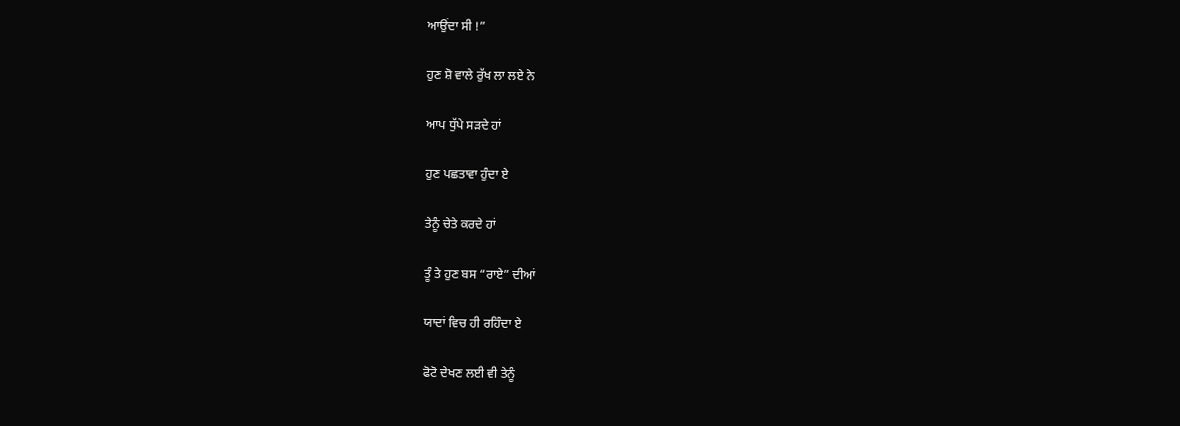ਆਉਂਦਾ ਸੀ !”

ਹੁਣ ਸ਼ੋ ਵਾਲੇ ਰੁੱਖ ਲਾ ਲਏ ਨੇ

ਆਪ ਧੁੱਪੇ ਸੜਦੇ ਹਾਂ

ਹੁਣ ਪਛਤਾਵਾ ਹੁੰਦਾ ਏ

ਤੇਨੂੰ ਚੇਤੇ ਕਰਦੇ ਹਾਂ

ਤੂੰ ਤੇ ਹੁਣ ਬਸ “ਰਾਏ” ਦੀਆਂ

ਯਾਦਾਂ ਵਿਚ ਹੀ ਰਹਿੰਦਾ ਏ

ਫੋਟੋ ਦੇਖਣ ਲਈ ਵੀ ਤੇਨੂੰ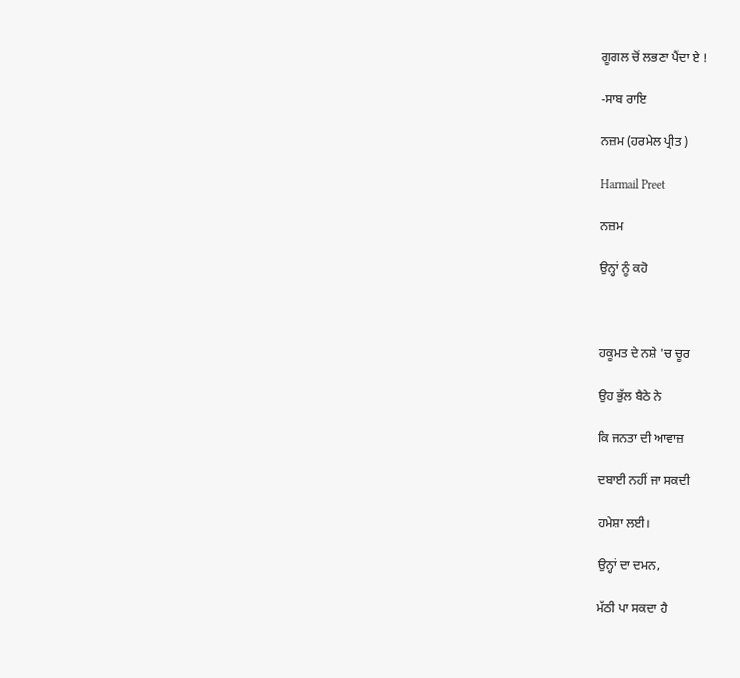ਗੂਗਲ ਚੋਂ ਲਭਣਾ ਪੈਂਦਾ ਏ !

-ਸਾਬ ਰਾਇ

ਨਜ਼ਮ (ਹਰਮੇਲ ਪ੍ਰੀਤ )

Harmail Preet

ਨਜ਼ਮ

ਉਨ੍ਹਾਂ ਨੂੰ ਕਹੋ



ਹਕੂਮਤ ਦੇ ਨਸ਼ੇ 'ਚ ਚੂਰ

ਉਹ ਭੁੱਲ ਬੈਠੇ ਨੇ

ਕਿ ਜਨਤਾ ਦੀ ਆਵਾਜ਼

ਦਬਾਈ ਨਹੀਂ ਜਾ ਸਕਦੀ

ਹਮੇਸ਼ਾ ਲਈ।

ਉਨ੍ਹਾਂ ਦਾ ਦਮਨ,

ਮੱਠੀ ਪਾ ਸਕਦਾ ਹੈ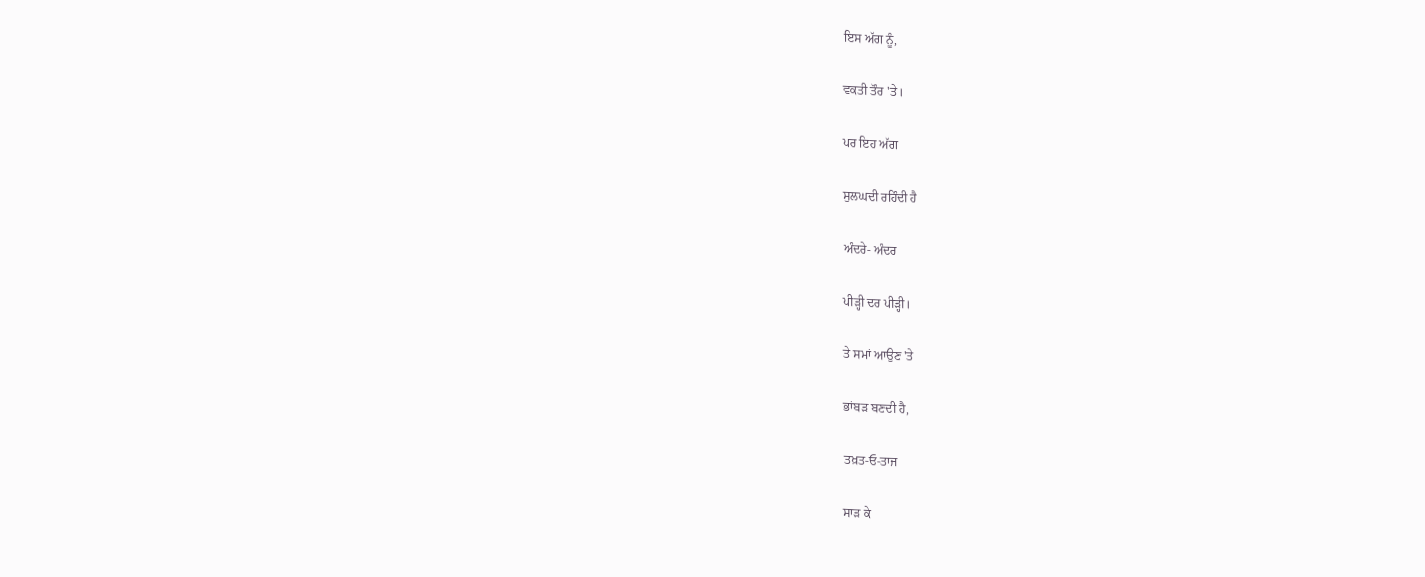ਇਸ ਅੱਗ ਨੂੰ,

ਵਕਤੀ ਤੌਰ 'ਤੇ।

ਪਰ ਇਹ ਅੱਗ

ਸੁਲਘਦੀ ਰਹਿੰਦੀ ਹੈ

ਅੰਦਰੇ- ਅੰਦਰ

ਪੀੜ੍ਹੀ ਦਰ ਪੀੜ੍ਹੀ।

ਤੇ ਸਮਾਂ ਆਉਣ 'ਤੇ

ਭਾਂਬੜ ਬਣਦੀ ਹੈ,

ਤਖ਼ਤ-ਓ-ਤਾਜ

ਸਾੜ ਕੇ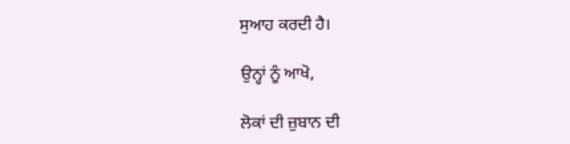ਸੁਆਹ ਕਰਦੀ ਹੈ।

ਉਨ੍ਹਾਂ ਨੂੰ ਆਖੋ,

ਲੋਕਾਂ ਦੀ ਜ਼ੁਬਾਨ ਦੀ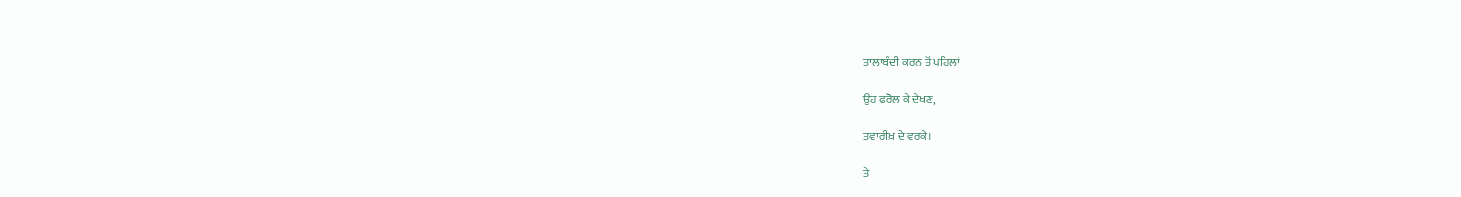ਤਾਲਾਬੰਦੀ ਕਰਨ ਤੋਂ ਪਹਿਲਾਂ

ਉਹ ਫਰੋਲ ਕੇ ਦੇਖਣ,

ਤਵਾਰੀਖ਼ ਦੇ ਵਰਕੇ।

ਤੇ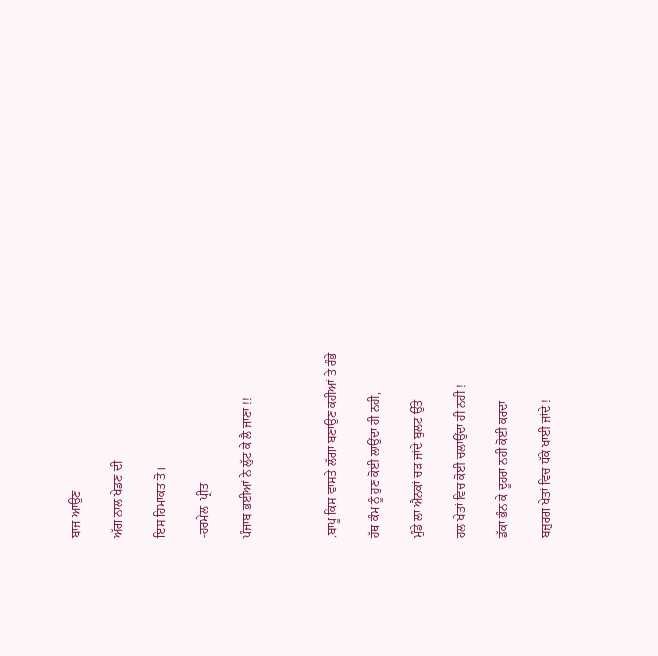ਬਾਜ ਆਉਣ

ਅੱਗ ਨਾਲ ਖੇਡਣ ਦੀ

ਇਸ ਹਿਮਾਕਤ ਤੋ।

-ਹਰਮੇਲ  ਪ੍ਰੀਤ

ਪੰਜਾਬ ਭਈਆਂ ਨੇ ਲੁੱਟ ਕੇ ਲੈ ਜਾਣਾ !!



.ਬਾਪੂ ਕਿਸ ਵਾਸਤੇ ਲੱਗਾ ਬਣਾਉਣ ਕਹੀਆਂ ਤੇ ਰੰਭੇ

ਹੱਥ ਕੰਮ ਨੂੰ ਹੁਣ ਕੋਈ ਲਾਉਂਦਾ ਹੀ ਨਹੀ,

ਮੁੰਡੇ ਲਾ ਐਨਕਾਂ ਚੜ ਜਾਂਦੇ ਬੁਲਟ ਉੱਤੇ

ਹਲ ਖੇਤਾਂ ਵਿਚ ਕੋਈ ਚਲਾਉਂਦਾ ਹੀ ਨਹੀ !

ਡੱਕਾ ਭੰਨ ਕੇ ਦੂਹਰਾ ਨਹੀ ਕੋਈ ਕਰਦਾ

ਬਜ਼ੁਰਗ ਖੇਤਾਂ ਵਿਚ ਧੱਕੇ ਖਾਈ ਜਾਂਦੇ !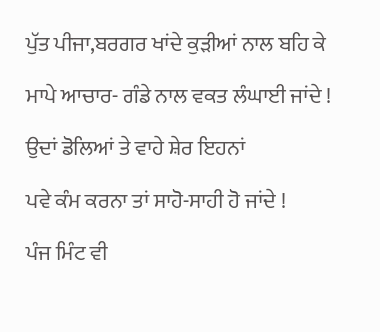ਪੁੱਤ ਪੀਜਾ,ਬਰਗਰ ਖਾਂਦੇ ਕੁੜੀਆਂ ਨਾਲ ਬਹਿ ਕੇ

ਮਾਪੇ ਆਚਾਰ- ਗੰਡੇ ਨਾਲ ਵਕਤ ਲੰਘਾਈ ਜਾਂਦੇ !

ਉਦਾਂ ਡੋਲਿਆਂ ਤੇ ਵਾਹੇ ਸ਼ੇਰ ਇਹਨਾਂ

ਪਵੇ ਕੰਮ ਕਰਨਾ ਤਾਂ ਸਾਹੋ-ਸਾਹੀ ਹੋ ਜਾਂਦੇ !

ਪੰਜ ਮਿੰਟ ਵੀ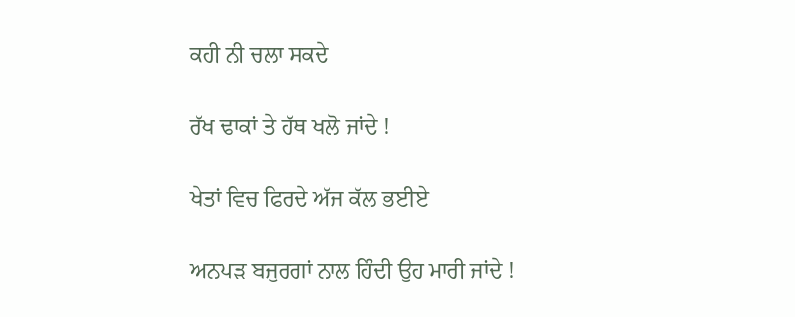ਕਹੀ ਨੀ ਚਲਾ ਸਕਦੇ

ਰੱਖ ਢਾਕਾਂ ਤੇ ਹੱਥ ਖਲੋ ਜਾਂਦੇ !

ਖੇਤਾਂ ਵਿਚ ਫਿਰਦੇ ਅੱਜ ਕੱਲ ਭਈਏ

ਅਨਪੜ ਬਜੁਰਗਾਂ ਨਾਲ ਹਿੰਦੀ ਉਹ ਮਾਰੀ ਜਾਂਦੇ !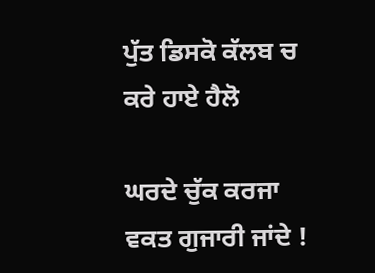ਪੁੱਤ ਡਿਸਕੋ ਕੱਲਬ ਚ ਕਰੇ ਹਾਏ ਹੈਲੋ

ਘਰਦੇ ਚੁੱਕ ਕਰਜਾ ਵਕਤ ਗੁਜਾਰੀ ਜਾਂਦੇ !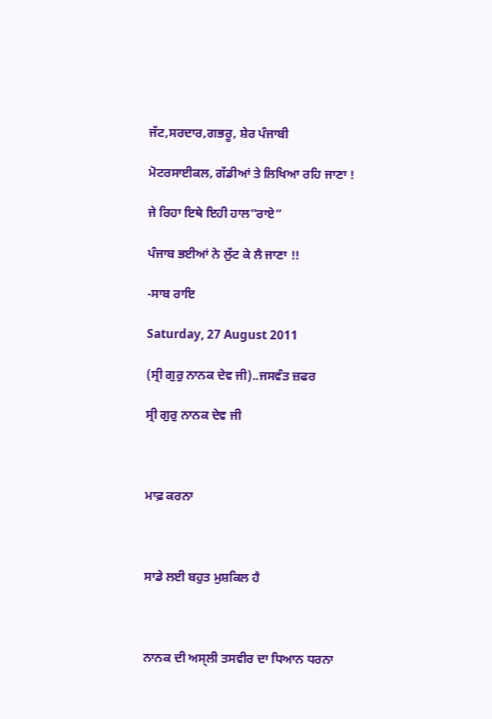ਜੱਟ,ਸਰਦਾਰ,ਗਭਰੂ, ਸ਼ੇਰ ਪੰਜਾਬੀ

ਮੋਟਰਸਾਈਕਲ, ਗੱਡੀਆਂ ਤੇ ਲਿਖਿਆ ਰਹਿ ਜਾਣਾ !

ਜੇ ਰਿਹਾ ਇਥੇ ਇਹੀ ਹਾਲ”ਰਾਏ”

ਪੰਜਾਬ ਭਈਆਂ ਨੇ ਲੁੱਟ ਕੇ ਲੈ ਜਾਣਾ !!

-ਸਾਬ ਰਾਇ

Saturday, 27 August 2011

(ਸ੍ਰੀ ਗੁਰੁ ਨਾਨਕ ਦੇਵ ਜੀ)..ਜਸਵੰਤ ਜ਼ਫਰ

ਸ੍ਰੀ ਗੁਰੁ ਨਾਨਕ ਦੇਵ ਜੀ



ਮਾਫ਼ ਕਰਨਾ



ਸਾਡੇ ਲਈ ਬਹੁਤ ਮੁਸ਼ਕਿਲ ਹੈ



ਨਾਨਕ ਦੀ ਅਸ੍ਲੀ ਤਸਵੀਰ ਦਾ ਧਿਆਨ ਧਰਨਾ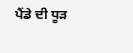ਪੈਂਡੇ ਦੀ ਧੂੜ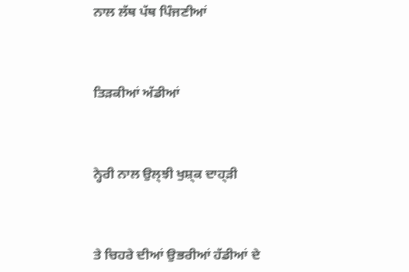ਨਾਲ ਲੱਥ ਪੱਥ ਪਿੰਜਣੀਆਂ



ਤਿੜਕੀਆਂ ਅੱਡੀਆਂ



ਨ੍ਹੇਰੀ ਨਾਲ ਉਲ੍ਝੀ ਖੁਸ਼੍ਕ ਦਾਹ੍ੜੀ



ਤੇ ਚਿਹਰੇ ਦੀਆਂ ਉਭਰੀਆਂ ਹੱਡੀਆਂ ਦੇ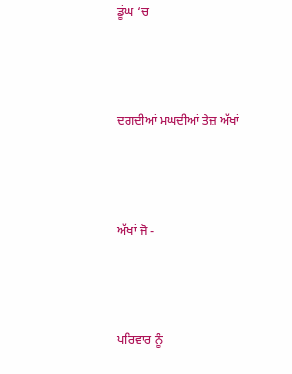ਡੂਂਘ ‘ਚ



ਦਗਦੀਆਂ ਮਘਦੀਆਂ ਤੇਜ਼ ਅੱਖਾਂ



ਅੱਖਾਂ ਜੋ -



ਪਰਿਵਾਰ ਨੂੰ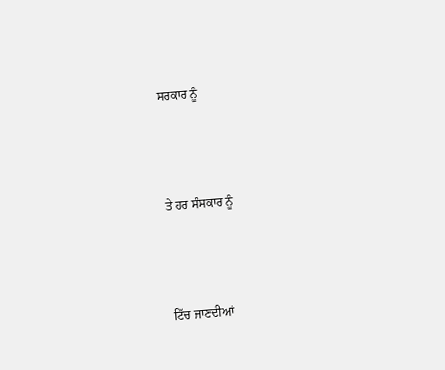ਸਰਕਾਰ ਨੂੰ



ਤੇ ਹਰ ਸੰਸਕਾਰ ਨੂੰ



ਟਿੱਚ ਜਾਣਦੀਆਂ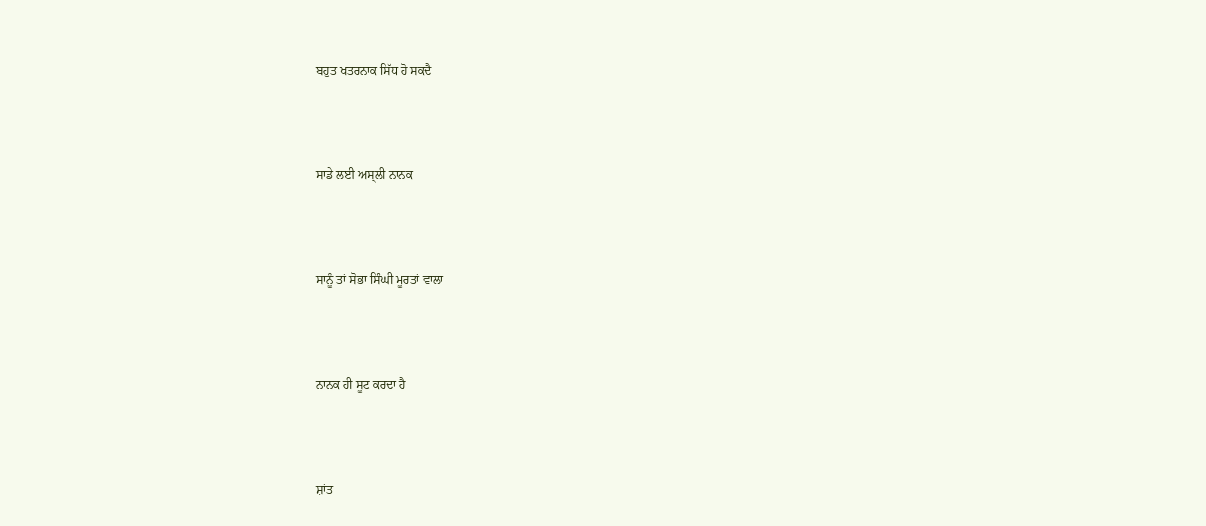ਬਹੁਤ ਖਤਰਨਾਕ ਸਿੱਧ ਹੋ ਸਕਦੈ



ਸਾਡੇ ਲਈ ਅਸ੍ਲੀ ਨਾਨਕ



ਸਾਨੂੰ ਤਾਂ ਸੋਭਾ ਸਿੰਘੀ ਮੂਰਤਾਂ ਵਾਲਾ



ਨਾਨਕ ਹੀ ਸੂਟ ਕਰਦਾ ਹੈ



ਸ਼ਾਂਤ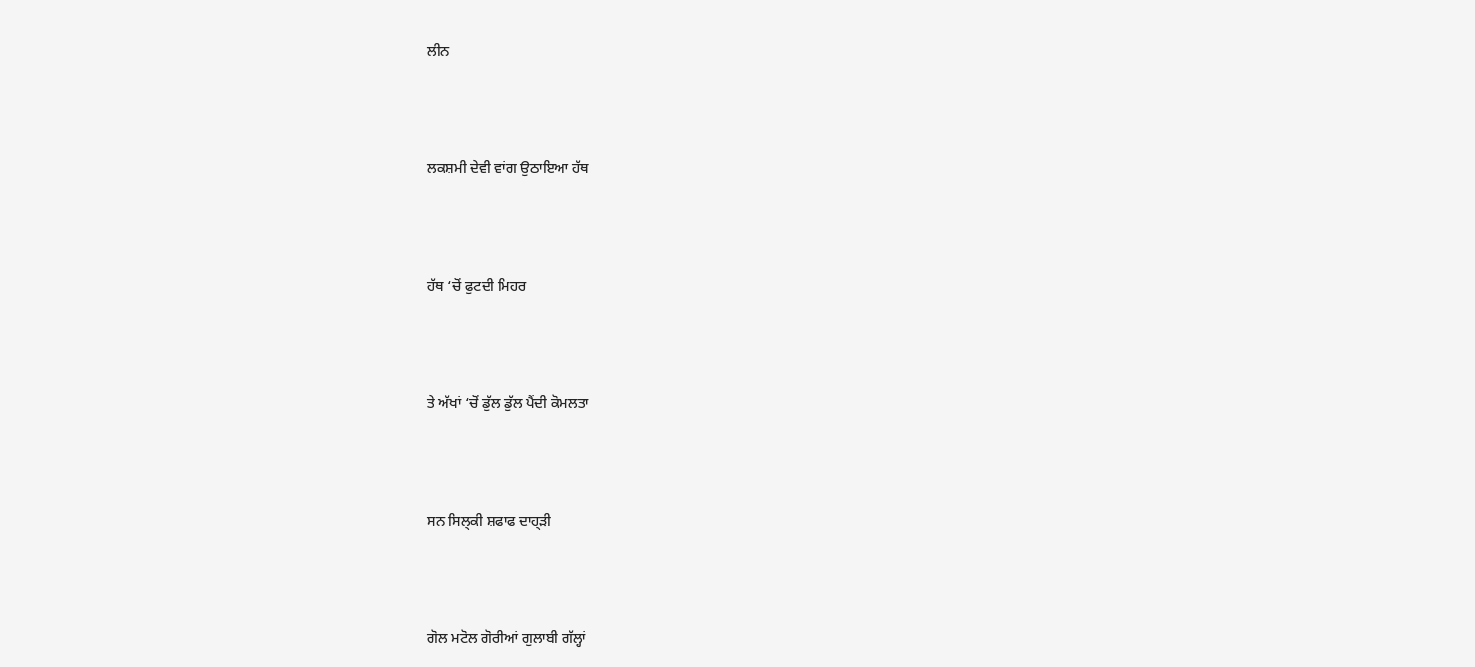ਲੀਨ



ਲਕਸ਼ਮੀ ਦੇਵੀ ਵਾਂਗ ਉਠਾਇਆ ਹੱਥ



ਹੱਥ ‘ਚੋਂ ਫੁਟਦੀ ਮਿਹਰ



ਤੇ ਅੱਖਾਂ ‘ਚੋਂ ਡੁੱਲ ਡੁੱਲ ਪੈਂਦੀ ਕੋਮਲਤਾ



ਸਨ ਸਿਲ੍ਕੀ ਸ਼ਫਾਫ ਦਾਹ੍ੜੀ



ਗੋਲ ਮਟੋਲ ਗੋਰੀਆਂ ਗੁਲਾਬੀ ਗੱਲ੍ਹਾਂ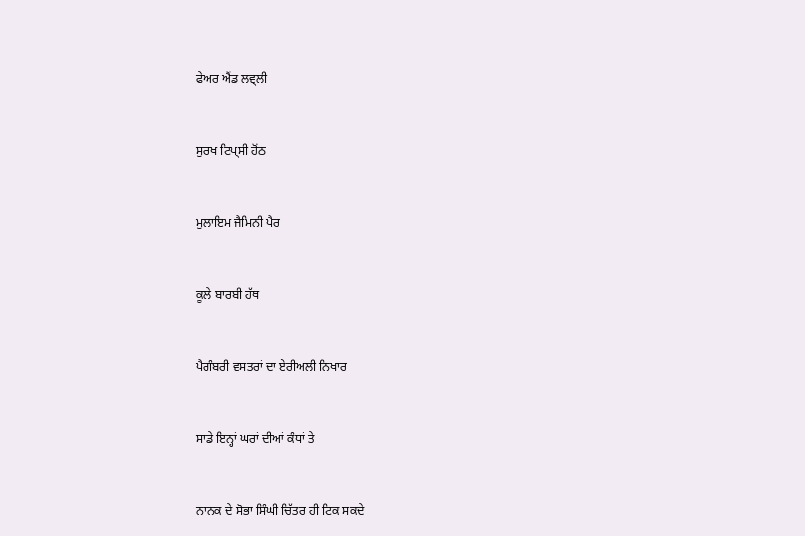ਫੇਅਰ ਐਂਡ ਲਵ੍ਲੀ



ਸੁਰਖ ਟਿਪ੍ਸੀ ਹੋਂਠ



ਮੁਲਾਇਮ ਜੈਮਿਨੀ ਪੈਰ



ਕੂਲੇ ਬਾਰਬੀ ਹੱਥ



ਪੈਗੰਬਰੀ ਵਸਤਰਾਂ ਦਾ ਏਰੀਅਲੀ ਨਿਖਾਰ



ਸਾਡੇ ਇਨ੍ਹਾਂ ਘਰਾਂ ਦੀਆਂ ਕੰਧਾਂ ਤੇ



ਨਾਨਕ ਦੇ ਸੋਭਾ ਸਿੰਘੀ ਚਿੱਤਰ ਹੀ ਟਿਕ ਸਕਦੇ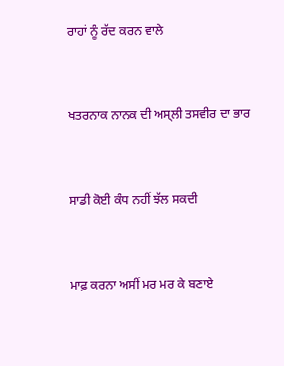ਰਾਹਾਂ ਨੂੰ ਰੱਦ ਕਰਨ ਵਾਲੇ



ਖਤਰਨਾਕ ਨਾਨਕ ਦੀ ਅਸ੍ਲੀ ਤਸਵੀਰ ਦਾ ਭਾਰ



ਸਾਡੀ ਕੋਈ ਕੰਧ ਨਹੀਂ ਝੱਲ ਸਕਦੀ



ਮਾਫ਼ ਕਰਨਾ ਅਸੀਂ ਮਰ ਮਰ ਕੇ ਬਣਾਏ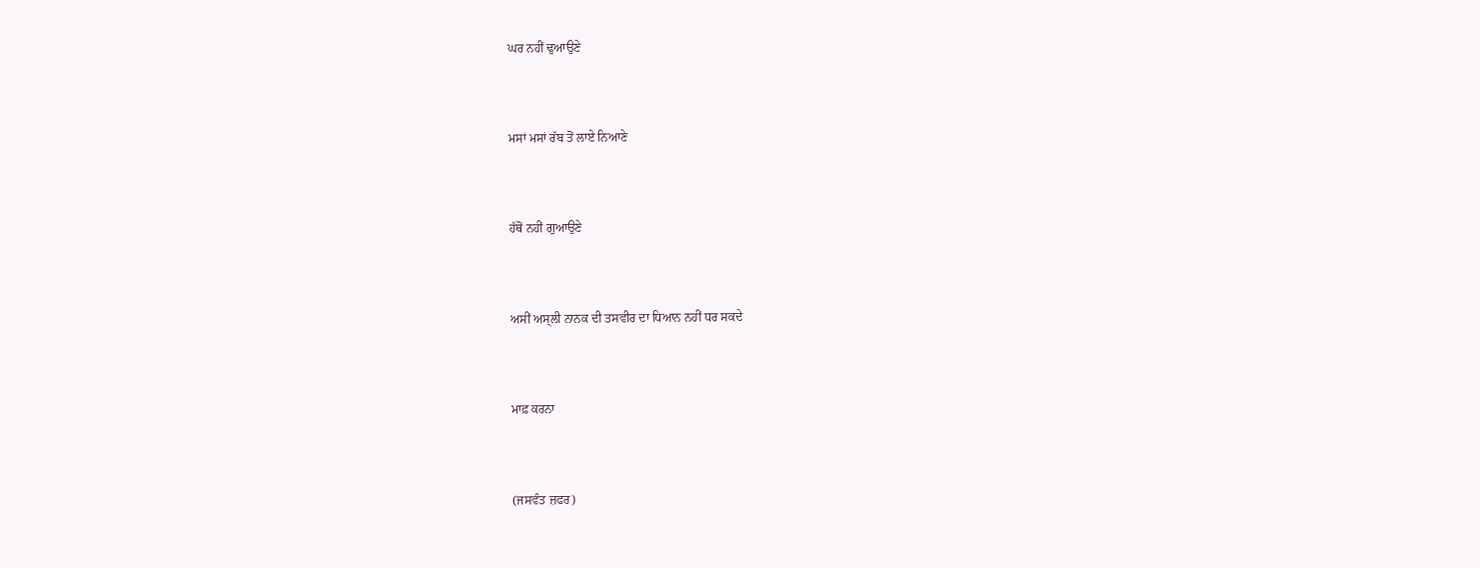ਘਰ ਨਹੀਂ ਢੁਆਉਣੇ



ਮਸਾਂ ਮਸਾਂ ਰੱਬ ਤੋਂ ਲਾਏ ਨਿਆਣੇ



ਹੱਥੋਂ ਨਹੀਂ ਗੁਆਉਣੇ



ਅਸੀਂ ਅਸ੍ਲੀ ਨਾਨਕ ਦੀ ਤਸਵੀਰ ਦਾ ਧਿਆਨ ਨਹੀਂ ਧਰ ਸਕਦੇ



ਮਾਫ਼ ਕਰਨਾ



(ਜਸਵੰਤ ਜ਼ਫਰ)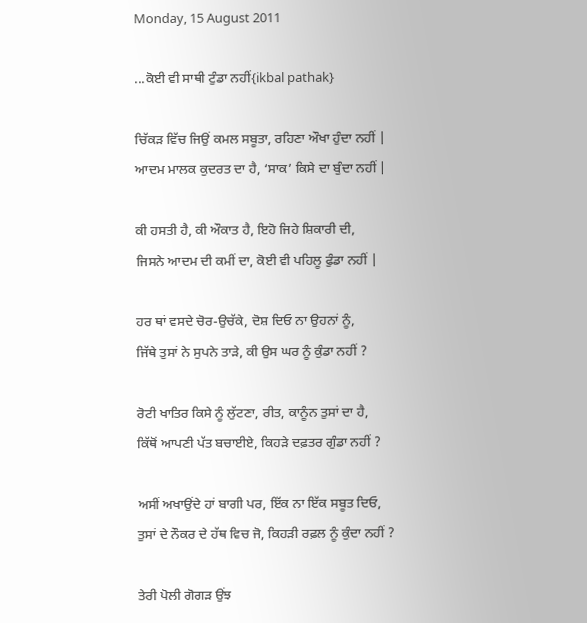Monday, 15 August 2011

...ਕੋਈ ਵੀ ਸਾਥੀ ਟੁੰਡਾ ਨਹੀਂ{ikbal pathak}

ਚਿੱਕੜ ਵਿੱਚ ਜਿਉਂ ਕਮਲ ਸਬੂਤਾ, ਰਹਿਣਾ ਔਖਾ ਹੁੰਦਾ ਨਹੀਂ |
ਆਦਮ ਮਾਲਕ ਕੁਦਰਤ ਦਾ ਹੈ, ‘ਸਾਕ’ ਕਿਸੇ ਦਾ ਬੁੰਦਾ ਨਹੀਂ |

ਕੀ ਹਸਤੀ ਹੈ, ਕੀ ਔਕਾਤ ਹੈ, ਇਹੋ ਜਿਹੇ ਸ਼ਿਕਾਰੀ ਦੀ,
ਜਿਸਨੇ ਆਦਮ ਦੀ ਕਮੀਂ ਦਾ, ਕੋਈ ਵੀ ਪਹਿਲੂ ਫੁੰਡਾ ਨਹੀਂ |

ਹਰ ਥਾਂ ਵਸਦੇ ਚੋਰ-ਉਚੱਕੇ, ਦੋਸ਼ ਦਿਓ ਨਾ ਉਹਨਾਂ ਨੂੰ,
ਜਿੱਥੇ ਤੁਸਾਂ ਨੇ ਸੁਪਨੇ ਤਾੜੇ, ਕੀ ਉਸ ਘਰ ਨੂੰ ਕੁੰਡਾ ਨਹੀਂ ?

ਰੋਟੀ ਖਾਤਿਰ ਕਿਸੇ ਨੂੰ ਲੁੱਟਣਾ, ਰੀਤ, ਕਾਨੂੰਨ ਤੁਸਾਂ ਦਾ ਹੈ,
ਕਿੱਥੋਂ ਆਪਣੀ ਪੱਤ ਬਚਾਈਏ, ਕਿਹੜੇ ਦਫ਼ਤਰ ਗੁੰਡਾ ਨਹੀਂ ?

ਅਸੀਂ ਅਖਾਉਂਦੇ ਹਾਂ ਬਾਗੀ ਪਰ, ਇੱਕ ਨਾ ਇੱਕ ਸਬੂਤ ਦਿਓ,
ਤੁਸਾਂ ਦੇ ਨੌਕਰ ਦੇ ਹੱਥ ਵਿਚ ਜੋ, ਕਿਹੜੀ ਰਫ਼ਲ ਨੂੰ ਕੁੰਦਾ ਨਹੀਂ ?

ਤੇਰੀ ਪੋਲੀ ਗੋਗੜ ਉਂਝ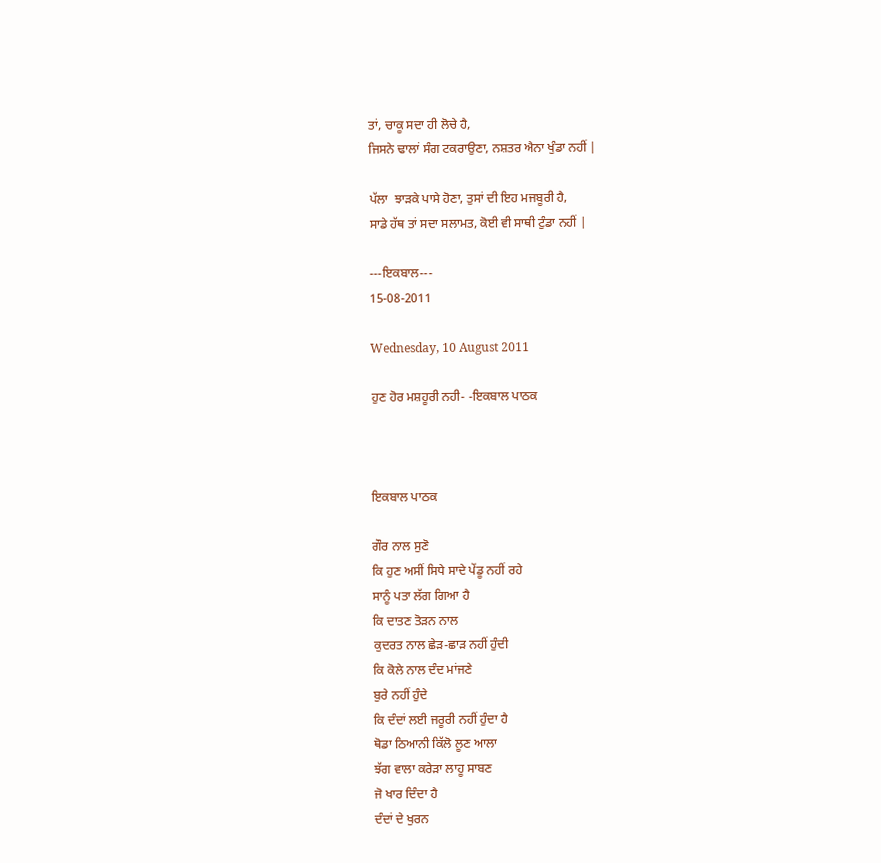ਤਾਂ, ਚਾਕੂ ਸਦਾ ਹੀ ਲੋਚੇ ਹੈ,
ਜਿਸਨੇ ਢਾਲਾਂ ਸੰਗ ਟਕਰਾਉਣਾ, ਨਸ਼ਤਰ ਐਨਾ ਖੁੰਡਾ ਨਹੀਂ |

ਪੱਲਾ  ਝਾੜਕੇ ਪਾਸੇ ਹੋਣਾ, ਤੁਸਾਂ ਦੀ ਇਹ ਮਜਬੂਰੀ ਹੈ,
ਸਾਡੇ ਹੱਥ ਤਾਂ ਸਦਾ ਸਲਾਮਤ, ਕੋਈ ਵੀ ਸਾਥੀ ਟੁੰਡਾ ਨਹੀਂ |

---ਇਕਬਾਲ---
15-08-2011

Wednesday, 10 August 2011

ਹੁਣ ਹੋਰ ਮਸ਼ਹੂਰੀ ਨਹੀ- -ਇਕਬਾਲ ਪਾਠਕ



ਇਕਬਾਲ ਪਾਠਕ

ਗੌਰ ਨਾਲ ਸੁਣੋ
ਕਿ ਹੁਣ ਅਸੀਂ ਸਿਧੇ ਸਾਦੇ ਪੇਂਡੂ ਨਹੀਂ ਰਹੇ
ਸਾਨੂੰ ਪਤਾ ਲੱਗ ਗਿਆ ਹੈ
ਕਿ ਦਾਤਣ ਤੋੜਨ ਨਾਲ
ਕੁਦਰਤ ਨਾਲ ਛੇੜ-ਛਾੜ ਨਹੀਂ ਹੁੰਦੀ
ਕਿ ਕੋਲੇ ਨਾਲ ਦੰਦ ਮਾਂਜਣੇ
ਬੁਰੇ ਨਹੀਂ ਹੁੰਦੇ
ਕਿ ਦੰਦਾਂ ਲਈ ਜਰੂਰੀ ਨਹੀਂ ਹੁੰਦਾ ਹੈ
ਥੋਡਾ ਠਿਆਨੀ ਕਿੱਲੋ ਲੂਣ ਆਲਾ
ਝੱਗ ਵਾਲਾ ਕਰੇੜਾ ਲਾਹੂ ਸਾਬਣ
ਜੋ ਖਾਰ ਦਿੰਦਾ ਹੈ
ਦੰਦਾਂ ਦੇ ਖੁਰਨ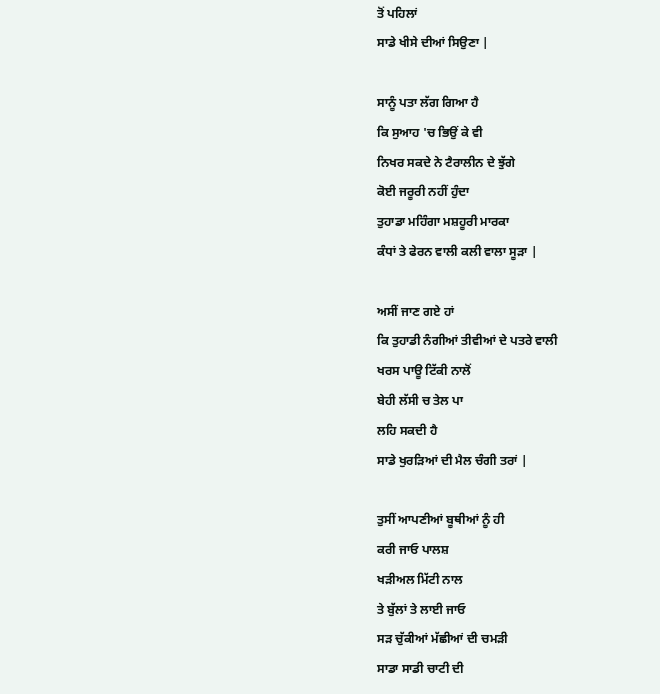ਤੋਂ ਪਹਿਲਾਂ
ਸਾਡੇ ਖੀਸੇ ਦੀਆਂ ਸਿਉਣਾ |

ਸਾਨੂੰ ਪਤਾ ਲੱਗ ਗਿਆ ਹੈ
ਕਿ ਸੁਆਹ 'ਚ ਭਿਉਂ ਕੇ ਵੀ
ਨਿਖਰ ਸਕਦੇ ਨੇ ਟੈਰਾਲੀਨ ਦੇ ਝੁੱਗੇ
ਕੋਈ ਜਰੂਰੀ ਨਹੀਂ ਹੁੰਦਾ
ਤੁਹਾਡਾ ਮਹਿੰਗਾ ਮਸ਼ਹੂਰੀ ਮਾਰਕਾ
ਕੰਧਾਂ ਤੇ ਫੇਰਨ ਵਾਲੀ ਕਲੀ ਵਾਲਾ ਸੂੜਾ |

ਅਸੀਂ ਜਾਣ ਗਏ ਹਾਂ
ਕਿ ਤੁਹਾਡੀ ਨੰਗੀਆਂ ਤੀਵੀਆਂ ਦੇ ਪਤਰੇ ਵਾਲੀ
ਖਰਸ ਪਾਊ ਟਿੱਕੀ ਨਾਲੋਂ
ਬੇਹੀ ਲੱਸੀ ਚ ਤੇਲ ਪਾ
ਲਹਿ ਸਕਦੀ ਹੈ
ਸਾਡੇ ਖੁਰੜਿਆਂ ਦੀ ਮੈਲ ਚੰਗੀ ਤਰਾਂ |

ਤੁਸੀਂ ਆਪਣੀਆਂ ਬੂਥੀਆਂ ਨੂੰ ਹੀ
ਕਰੀ ਜਾਓ ਪਾਲਸ਼
ਖੜੀਅਲ ਮਿੱਟੀ ਨਾਲ
ਤੇ ਬੁੱਲਾਂ ਤੇ ਲਾਈ ਜਾਓ
ਸੜ ਚੁੱਕੀਆਂ ਮੱਛੀਆਂ ਦੀ ਚਮੜੀ
ਸਾਡਾ ਸਾਡੀ ਚਾਟੀ ਦੀ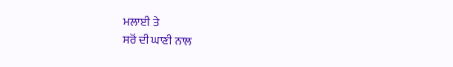ਮਲਾਈ ਤੇ
ਸਰੋਂ ਦੀ ਘਾਣੀ ਨਾਲ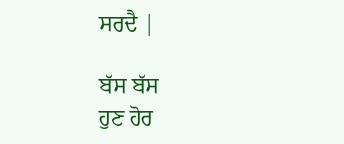ਸਰਦੈ |

ਬੱਸ ਬੱਸ
ਹੁਣ ਹੋਰ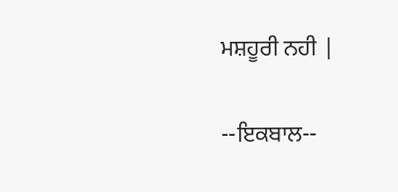ਮਸ਼ਹੂਰੀ ਨਹੀ |

--ਇਕਬਾਲ--